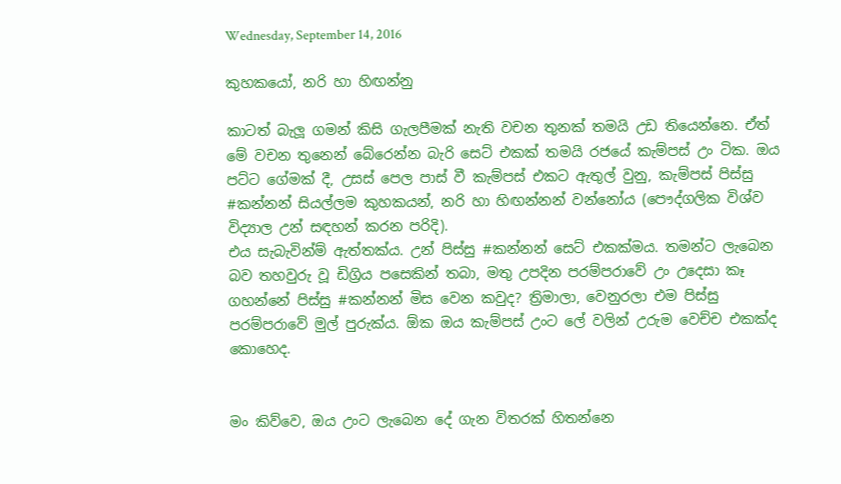Wednesday, September 14, 2016

කුහකයෝ, නරි හා හිඟන්නු

කාටත් බැලූ ගමන් කිසි ගැලපීමක් නැති වචන තුනක් තමයි උඩ තියෙන්නෙ. ඒත් මේ වචන තුනෙන් බේරෙන්න බැරි සෙට් එකක් තමයි රජයේ කැම්පස් උං ටික. ඔය පට්ට ගේමක් දී, උසස් පෙල පාස් වී කැම්පස් එකට ඇතුල් වුනු, කැම්පස් පිස්සු #කන්නන් සියල්ලම කුහකයන්, නරි හා හිඟන්නන් වන්නෝය (පෞද්ගලික විශ්ව විද්‍යාල උන් සඳහන් කරන පරිදි).
එය සැබැවින්ම් ඇත්තක්ය. උන් පිස්සු #කන්නන් සෙට් එකක්මය. තමන්ට ලැබෙන බව තහවුරු වූ ඩිග්‍රිය පසෙකින් තබා, මතු උපදින පරම්පරාවේ උං උදෙසා කෑ ගහන්නේ පිස්සු #කන්නන් මිස වෙන කවුද? ත්‍රිමාලා, වෙනුරලා එම පිස්සු පරම්පරාවේ මුල් පුරුක්ය. ඕක ඔය කැම්පස් උංට ලේ වලින් උරුම වෙච්ච එකක්ද කොහෙද.


මං කිව්වෙ, ඔය උංට ලැබෙන දේ ගැන විතරක් හිතන්නෙ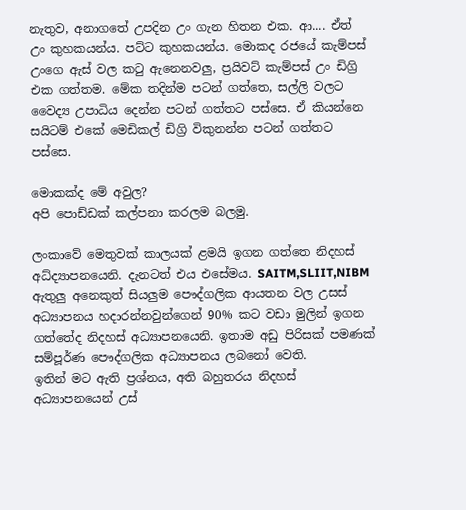නැතුව, අනාගතේ උපදින උං ගැන හිතන එක. ආ.... ඒත් උං කුහකයන්ය. පට්ට කුහකයන්ය. මොකද රජයේ කැම්පස් උංගෙ ඇස් වල කටු ඇනෙනවලු, ප්‍රයිවට් කැම්පස් උං ඩිග්‍රි එක ගත්තම. මේක තදින්ම පටන් ගත්තෙ, සල්ලි වලට වෛද්‍ය උපාධිය දෙන්න පටන් ගත්තට පස්සෙ. ඒ කියන්නෙ සයිටම් එකේ මෙඩිකල් ඩිග්‍රි විකුනන්න පටන් ගත්තට පස්සෙ.

මොකක්ද මේ අවුල?
අපි පොඩ්ඩක් කල්පනා කරලම බලමු.

ලංකාවේ මෙතුවක් කාලයක් ළමයි ඉගන ගත්තෙ නිදහස් අධ්ද්‍යාපනයෙනි. දැනටත් එය එසේමය. SAITM,SLIIT,NIBM ඇතුලු අනෙකුත් සියලුම පෞද්ගලික ආයතන වල උසස් අධ්‍යාපනය හදාරන්නවුන්ගෙන් 90% කට වඩා මුලින් ඉගන ගත්තේද නිදහස් අධ්‍යාපනයෙනි. ඉතාම අඩු පිරිසක් පමණක් සම්පූර්ණ පෞද්ගලික අධ්‍යාපනය ලබනෝ වෙති.
ඉතින් මට ඇති ප්‍රශ්නය, අති බහුතරය නිදහස් අධ්‍යාපනයෙන් උස්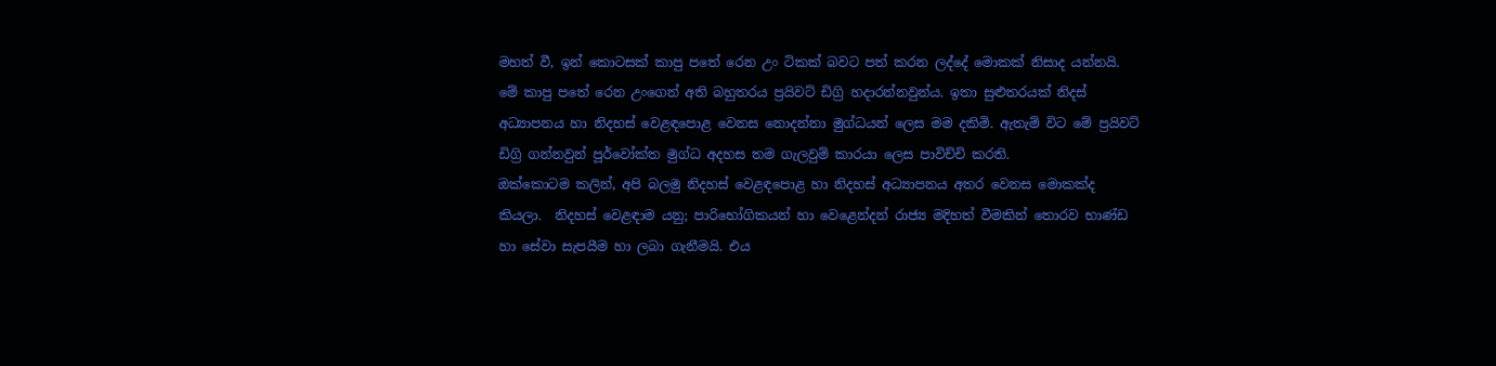මහත් වී, ඉන් කොටසක් කාපු පතේ රෙන උං ටිකක් බවට පත් කරන ලද්දේ මොකක් නිසාද යන්නයි. මේ කාපු පතේ රෙන උංගෙන් අති බහුතරය ප්‍රයිවට් ඩිග්‍රි හදාරන්නවුන්ය. ඉතා සුළුතරයක් නිදස් අධ්‍යාපනය හා නිදහස් වෙළඳපොළ වෙනස නොදන්නා මුග්ධයන් ලෙස මම දකිමි. ඇතැම් විට මේ ප්‍රයිවට් ඩිග්‍රි ගන්නවුන් පූර්වෝක්ත මුග්ධ අදහස තම ගැලවුම් කාරයා ලෙස පාවිච්චි කරති.
ඔක්කොටම කලින්, අපි බලමු නිදහස් වෙළඳපොළ හා නිදහස් අධ්‍යාපනය අතර වෙනස මොකක්ද කියලා.  නිදහස් වෙළඳාම යනු; පාරිභෝගිකයන් හා වෙළෙන්දන් රාජ්‍ය මදිහත් වීමකින් තොරව භාණ්ඩ හා සේවා සැපයීම හා ලබා ගැනීමයි. එය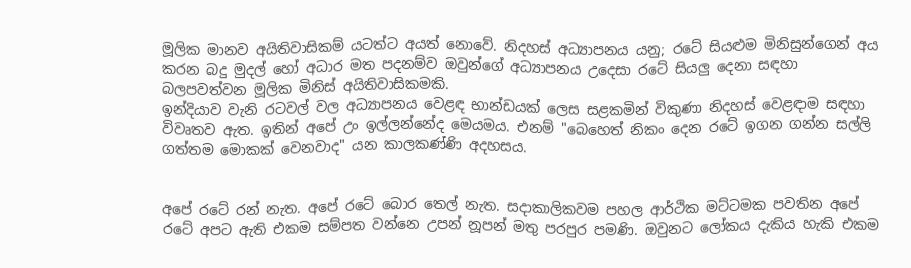මූලික මානව අයිතිවාසිකම් යටත්ට අයත් නොවේ. නිදහස් අධ්‍යාපනය යනු; රටේ සියළුම මිනිසුන්ගෙන් අය කරන බදු මුදල් හෝ අධාර මත පදනම්ව ඔවුන්ගේ අධ්‍යාපනය උදෙසා රටේ සියලු දෙනා සඳහා බලපවත්වන මූලික මිනිස් අයිතිවාසිකමකි.
ඉන්දියාව වැනි රටවල් වල අධ්‍යාපනය වෙළඳ භාන්ඩයක් ලෙස සළකමින් විකුණා නිදහස් වෙළඳාම සඳහා විවෘතව ඇත. ඉතින් අපේ උං ඉල්ලන්නේද මෙයමය. එනම් "බෙහෙත් නිකං දෙන රටේ ඉගන ගන්න සල්ලි ගත්තම මොකක් වෙනවාද" යන කාලකණ්ණි අදහසය.


අපේ රටේ රන් නැත. අපේ රටේ බොර තෙල් නැත. සදාකාලිකවම පහල ආර්ථික මට්ටමක පවතින අපේ රටේ අපට ඇති එකම සම්පත වන්නෙ උපන් නූපන් මතු පරපුර පමණි. ඔවුනට ලෝකය දැකිය හැකි එකම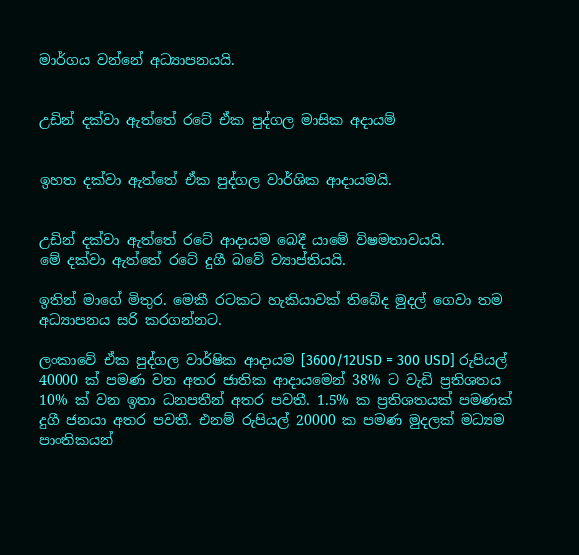මාර්ගය වන්නේ අධ්‍යාපනයයි.


උඩින් දක්වා ඇත්තේ රටේ ඒක පුද්ගල මාසික අදායම්


ඉහත දක්වා ඇත්තේ ඒක පුද්ගල වාර්ශික ආදායමයි.


උඩින් දක්වා ඇත්තේ රටේ ආදායම බෙදී යාමේ විෂමතාවයයි.
මේ දක්වා ඇත්තේ රටේ දුගී බවේ ව්‍යාප්තියයි.

ඉතින් මාගේ මිතුර. මෙකී රටකට හැකියාවක් තිබේද මුදල් ගෙවා තම අධ්‍යාපනය සරි කරගන්නට.

ලංකාවේ ඒක පුද්ගල වාර්ෂික ආදායම [3600/12USD = 300 USD] රුපියල් 40000 ක් පමණ වන අතර ජාතික ආදායමෙන් 38% ට වැඩි ප්‍රතිශතය 10% ක් වන ඉතා ධනපතීන් අතර පවතී. 1.5% ක ප්‍රතිශතයක් පමණක් දුගී ජනයා අතර පවතී. එනම් රුපියල් 20000 ක පමණ මුදලක් මධ්‍යම පාංතිකයන්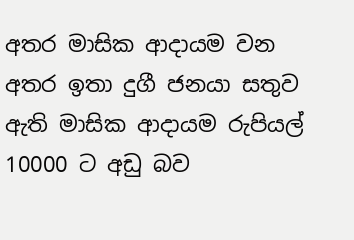අතර මාසික ආදායම වන අතර ඉතා දුගී ජනයා සතුව ඇති මාසික ආදායම රුපියල් 10000 ට අඩු බව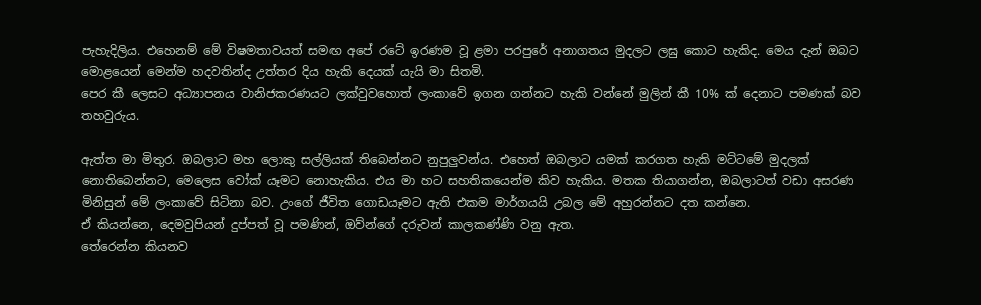පැහැදිලිය. එහෙනම් මේ විෂමතාවයත් සමඟ අපේ රටේ ඉරණම වූ ළමා පරපුරේ අනාගතය මුදලට ලඝු කොට හැකිද. මෙය දැන් ඔබට මොළයෙන් මෙන්ම හදවතින්ද උත්තර දිය හැකි දෙයක් යැයි මා සිතමි.
පෙර කී ලෙසට අධ්‍යාපනය වානිජකරණයට ලක්වුවහොත් ලංකාවේ ඉගන ගන්නට හැකි වන්නේ මුලින් කී 10% ක් දෙනාට පමණක් බව තහවුරුය.

ඇත්ත මා මිතුර. ඔබලාට මහ ලොකු සල්ලියක් තිබෙන්නට නුපුලුවන්ය. එහෙත් ඔබලාට යමක් කරගත හැකි මට්ටමේ මුදලක් නොතිබෙන්නට, මෙලෙස වෝක් යෑමට නොහැකිය. එය මා හට සහතිකයෙන්ම කිව හැකිය. මතක තියාගන්න, ඔබලාටත් වඩා අසරණ මිනිසුන් මේ ලංකාවේ සිටිනා බව. උංගේ ජීවිත ගොඩයෑමට ඇති එකම මාර්ගයයි උබල මේ අහුරන්නට දත කන්නෙ.
ඒ කියන්නෙ, දෙමවුපියන් දුප්පත් වූ පමණින්, ඔව්න්ගේ දරුවන් කාලකණ්ණි වනු ඇත.
තේරෙන්න කියනව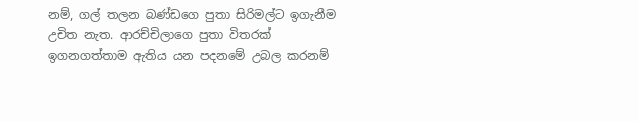නම්, ගල් තලන බණ්ඩගෙ පුතා සිරිමල්ට ඉගැනීම උචිත නැත. ආරච්චිලාගෙ පුතා විතරක් ඉගනගත්තාම ඇතිය යන පදනමේ උබල කරනම්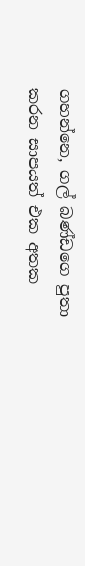ගහන්නෙ, ගල් බණ්ඩගෙ පුතා කරන සාපයත් එක අතක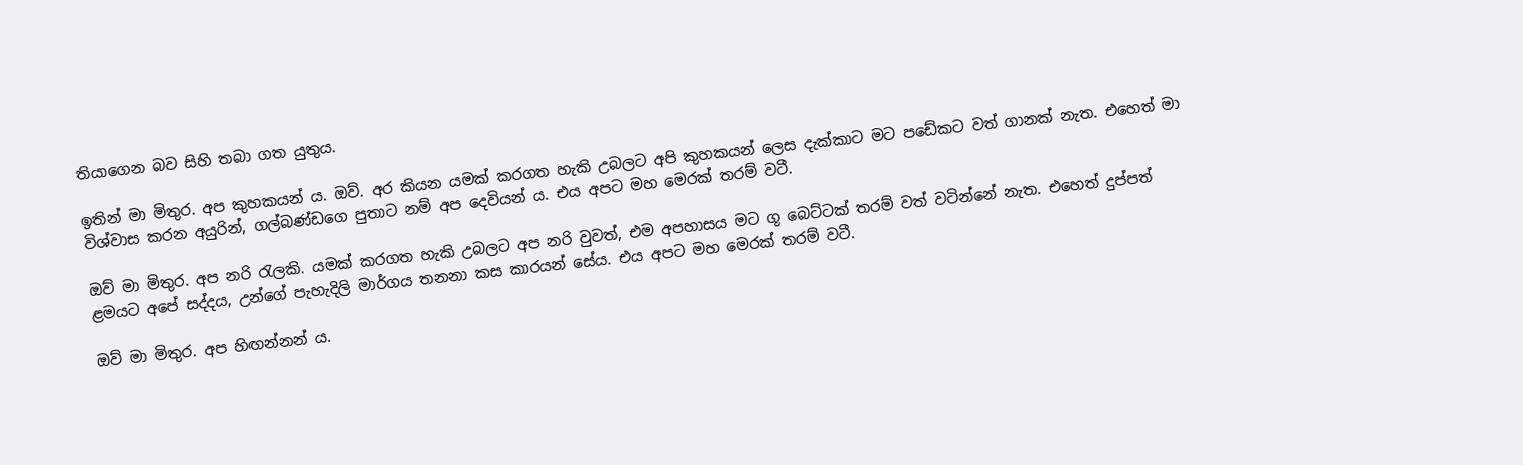තියාගෙන බව සිහි තබා ගත යුතුය.

ඉතින් මා මිතුර. අප කුහකයන්‍ ය. ඔව්. අර කියන යමක් කරගත හැකි උබලට අපි කුහකයන්‍ ලෙස දැක්කාට මට පඩේකට වත් ගානක් නැත. එහෙත් මා  විශ්වාස කරන අයුරින්, ගල්බණ්ඩගෙ පුතාට නම් අප දෙවියන්‍ ය. එය අපට මහ මෙරක් තරම් වටී.

ඔව් මා මිතුර. අප නරි රැලකි. යමක් කරගත හැකි උබලට අප නරි වුවත්, එම අපහාසය මට ගූ බෙට්ටක් තරම් වත් වටින්නේ නැත. එහෙත් දුප්පත් ළමයට අපේ සද්දය, උන්ගේ පැහැදිලි මාර්ගය තනනා කස කාරයන් සේය. එය අපට මහ මෙරක් තරම් වටී.

ඔව් මා මිතුර. අප හිඟන්නන්‍ ය.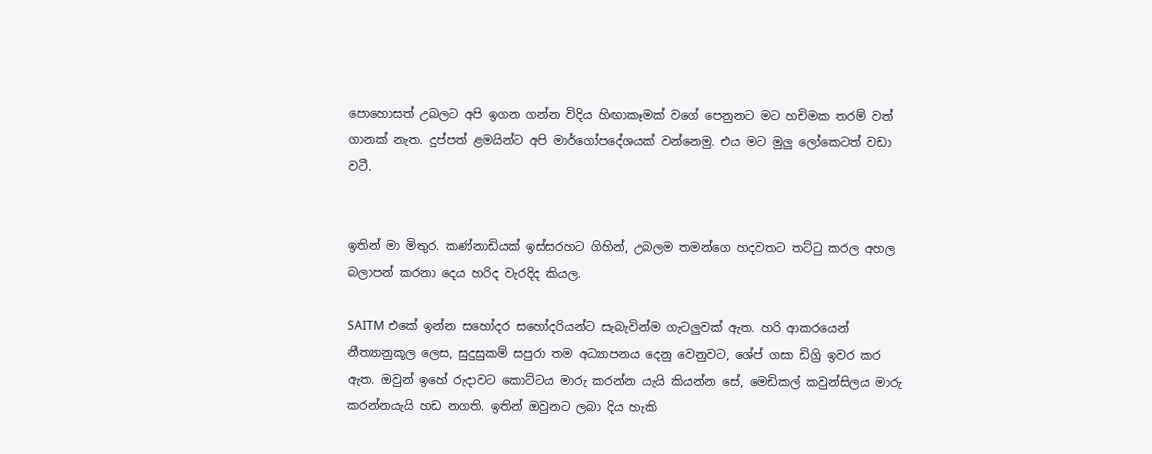පොහොසත් උබලට අපි ඉගන ගන්න විදිය හිඟාකෑමක් වගේ පෙනුනට මට හචිමක තරම් වත් ගානක් නැත. දුප්පත් ළමයින්ට අපි මාර්ගෝපදේශයක් වන්නෙමු. එය මට මුලු ලෝකෙටත් වඩා වටී.


ඉතින් මා මිතුර. කණ්නාඩියක් ඉස්සරහට ගිහින්, උබලම තමන්ගෙ හදවතට තට්ටු කරල අහල බලාපන් කරනා දෙය හරිද වැරදිද කියල.

SAITM එකේ ඉන්න සහෝදර සහෝදරියන්ට සැබැවින්ම ගැටලුවක් ඇත. හරි ආකරයෙන් නීත්‍යානුකූල ලෙස, සුදුසුකම් සපුරා තම අධ්‍යාපනය දෙනු වෙනුවට, ශේප් ගසා ඩිග්‍රි ඉවර කර ඇත. ඔවුන් ඉහේ රුදාවට කොට්ටය මාරු කරන්න යැයි කියන්න සේ, මෙඩිකල් කවුන්සිලය මාරු කරන්නයැයි හඩ නගති. ඉතින් ඔවුනට ලබා දිය හැකි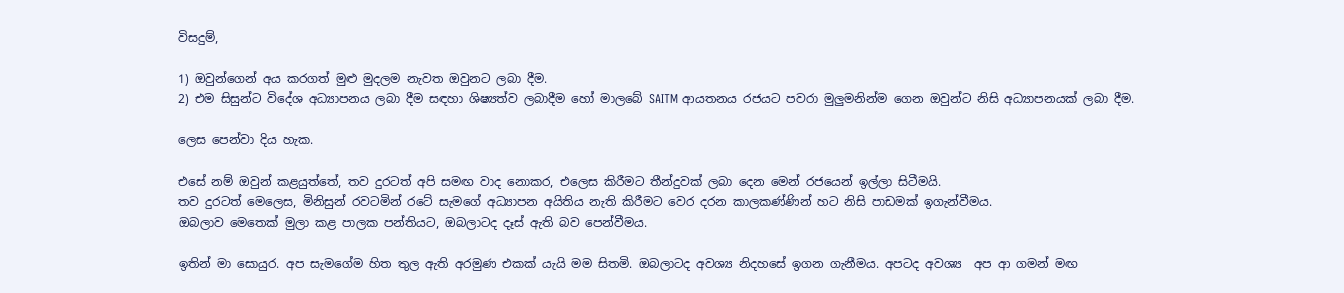විසදුම්,

1) ඔවුන්ගෙන් අය කරගත් මුළු මුදලම නැවත ඔවුනට ලබා දීම.
2) එම සිසුන්ට විදේශ අධ්‍යාපනය ලබා දීම සඳහා ශිෂ්‍යත්ව ලබාදීම හෝ මාලබේ SAITM ආයතනය රජයට පවරා මුලුමනින්ම ගෙන ඔවුන්ට නිසි අධ්‍යාපනයක් ලබා දීම.

ලෙස පෙන්වා දිය හැක.

එසේ නම් ඔවුන් කළයුත්තේ, තව දුරටත් අපි සමඟ වාද නොකර, එලෙස කිරීමට තීන්දුවක් ලබා දෙන මෙන් රජයෙන් ඉල්ලා සිටීමයි.
තව දුරටත් මෙලෙස, මිනිසුන් රවටමින් රටේ සැමගේ අධ්‍යාපන අයිතිය නැති කිරීමට වෙර දරන කාලකණ්ණින් හට නිසි පාඩමක් ඉගැන්වීමය.
ඔබලාව මෙතෙක් මුලා කළ පාලක පන්තියට, ඔබලාටද දෑස් ඇති බව පෙන්වීමය.

ඉතින් මා සොයුර. අප සැමගේම හිත තුල ඇති අරමුණ එකක් යැයි මම සිතමි. ඔබලාටද අවශ්‍ය නිදහසේ ඉගන ගැනීමය. අපටද අවශ්‍ය  අප ආ ගමන් මඟ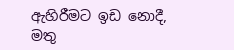ඇහිරීමට ඉඩ නොදී, මතු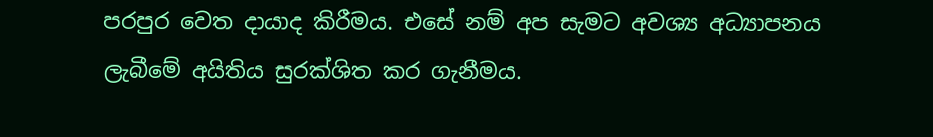පරපුර වෙත දායාද කිරීමය. එසේ නම් අප සැමට අවශ්‍ය අධ්‍යාපනය ලැබීමේ අයිතිය සුරක්ශිත කර ගැනීමය.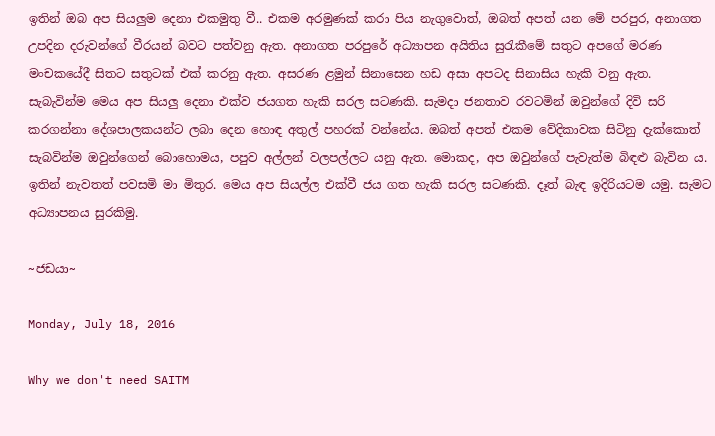ඉතින් ඔබ අප සියලුම දෙනා එකමුතු වී.. එකම අරමුණක් කරා පිය නැගුවොත්, ඔබත් අපත් යන මේ පරපුර, අනාගත උපදින දරුවන්ගේ වීරයන් බවට පත්වනු ඇත. අනාගත පරපුරේ අධ්‍යාපන අයිතිය සුරැකීමේ සතුට අපගේ මරණ මංචකයේදී සිතට සතුටක් එක් කරනු ඇත. අසරණ ළමුන් සිනාසෙන හඩ අසා අපටද සිනාසිය හැකි වනු ඇත.
සැබැවින්ම මෙය අප සියලු දෙනා එක්ව ජයගත හැකි සරල සටණකි. සැමදා ජනතාව රවටමින් ඔවුන්ගේ දිවි සරි කරගන්නා දේශපාලකයන්ට ලබා දෙන හොඳ අතුල් පහරක් වන්නේය. ඔබත් අපත් එකම වේදිකාවක සිටිනු දැක්කොත් සැබවින්ම ඔවුන්ගෙන් බොහොමය, පපුව අල්ලන් වලපල්ලට යනු ඇත. මොකද, අප ඔවුන්ගේ පැවැත්ම බිඳළු බැවින ය.
ඉතින් නැවතත් පවසමි මා මිතුර. මෙය අප සියල්ල එක්වී ජය ගත හැකි සරල සටණකි. දෑත් බැඳ ඉදිරියටම යමු. සැමට අධ්‍යාපනය සුරකිමු.

~ජඩයා~

Monday, July 18, 2016

Why we don't need SAITM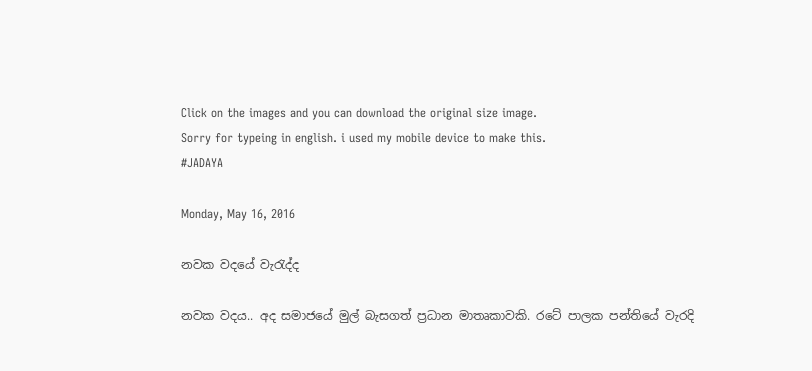Click on the images and you can download the original size image.
Sorry for typeing in english. i used my mobile device to make this.
#JADAYA

Monday, May 16, 2016

නවක වදයේ වැ‍රැද්ද

නවක වදය.. අද සමාජයේ මුල් බැසගත් ප්‍රධාන මාතෘකාවකි. රටේ පාලක පන්තියේ වැරදි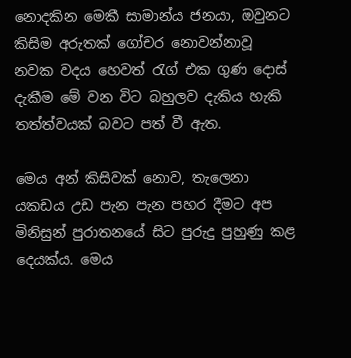නොදකින මෙකී සාමාන්ය ජනයා, ඔවුනට කිසිම අරුතක් ගෝචර නොවන්නාවූ  නවක වදය හෙවත් රැග් එක ගුණ දොස් දැකීම මේ වන විට බහුලව දැකිය හැකි තත්ත්වයක් බවට පත් වී ඇත.

මෙය අන් කිසිවක් නොව, තැලෙනා යකඩය උඩ පැන පැන පහර දීමට අප මිනිසුන් පුරාතනයේ සිට පුරුදු පුහුණු කළ දෙයක්ය. මෙය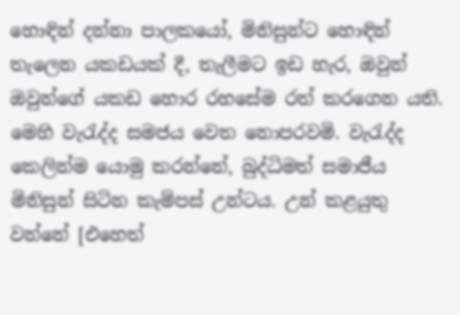හොඳින් දන්නා පාලකයෝ, මිනිසුන්ට හොඳින් තැලෙන යකඩයක් දී, තැලීමට ඉඩ හැර, ඔවුන් ඔවුන්ගේ යකඩ හොර රහසේම රත් කරගෙන යති. මෙහි වැ‍රැද්ද සමජය වෙත නොපරවමි. වැ‍රැද්ද කෙලින්ම යොමු කරන්නේ, බුද්ධිමත් සමාජීය මිනිසුන් සිටින කැම්පස් උන්ටය. උන් කළයුතු වන්නේ [එහෙත්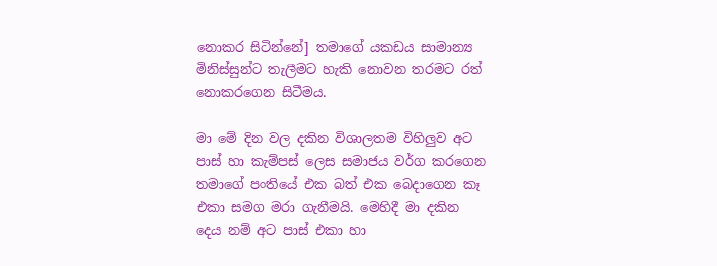නොකර සිටින්නේ] තමාගේ යකඩය සාමාන්‍ය මිනිස්සුන්ට තැලීමට හැකි නොවන තරමට රත් නොකරගෙන සිටීමය.

මා මේ දින වල දකින විශාලතම විහිලුව අට පාස් හා කැම්පස් ලෙස සමාජය වර්ග කරගෙන තමාගේ පංතියේ එක බත් එක බෙදාගෙන කෑ එකා සමග මරා ගැනීමයි. මෙහිදී මා දකින දෙය නම් අට පාස් එකා හා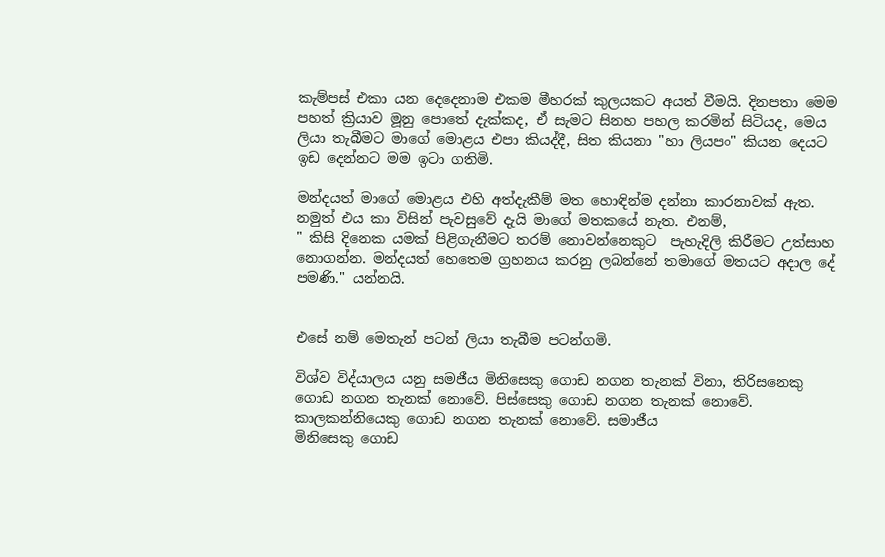කැම්පස් එකා යන දෙදෙනාම එකම මීහරක් කුලයකට අයත් වීමයි. දිනපතා මෙම පහත් ක්‍රියාව මූනු පොතේ දැක්කද, ඒ සැමට සිනහ පහල කරමින් සිටියද, මෙය ලියා තැබීමට මාගේ මොළය එපා කියද්දී, සිත කියනා "හා ලියපං" කියන දෙයට  ඉඩ දෙන්නට මම ඉටා ගතිමි.

මන්දයත් මාගේ මොළය එහි අත්දැකීම් මත හොඳින්ම දන්නා කාරනාවක් ඇත. නමුත් එය කා විසින් පැවසුවේ දැයි මාගේ මතකයේ නැත. එනම්,
" කිසි දිනෙක යමක් පිළිගැනීමට තරම් නොවන්නෙකුට  පැහැදිලි කිරීමට උත්සාහ නොගන්න. මන්දයත් හෙතෙම ග්‍රහනය කරනු ලබන්නේ තමාගේ මතයට අදාල දේ පමණි." යන්නයි.


එසේ නම් මෙතැන් පටන් ලියා තැබීම පටන්ගමි.

විශ්ව විද්යාලය යනු සමජීය මිනිසෙකු ගොඩ නගන තැනක් විනා, තිරිසනෙකු ගොඩ නගන තැනක් නොවේ. පිස්සෙකු ගොඩ නගන තැනක් නොවේ. කාලකන්නියෙකු ගොඩ නගන තැනක් නොවේ. සමාජීය
මිනිසෙකු ගොඩ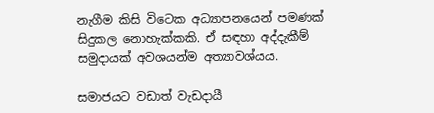නැගීම කිසි විටෙක අධ්‍යාපනයෙන් පමණක් සිදුකල නොහැක්කකි. ඒ සඳහා අද්දැකීම් සමුදායක් අවශයන්ම අත්‍යාවශ්යය.

සමාජයට වඩාත් වැඩදායී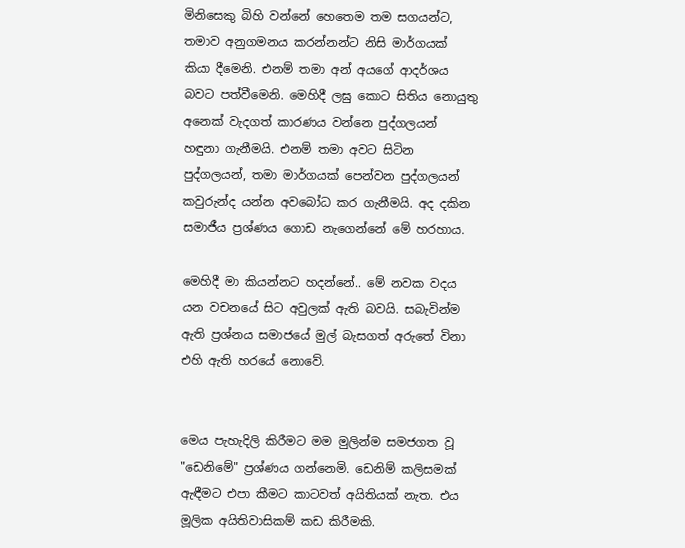මිනිසෙකු බිහි වන්නේ හෙතෙම තම සගයන්ට, තමාව අනුගමනය කරන්නන්ට නිසි මාර්ගයක් කියා දීමෙනි. එනම් තමා අන් අයගේ ආදර්ශය බවට පත්වීමෙනි. මෙහිදී ලඝු කොට සිතිය නොයුතු අනෙක් වැදගත් කාරණය වන්නෙ පුද්ගලයන් හඳුනා ගැනීමයි. එනම් තමා අවට සිටින පුද්ගලයන්, තමා මාර්ගයක් පෙන්වන පුද්ගලයන් කවුරුන්ද යන්න අවබෝධ කර ගැනීමයි. අද දකින සමාජීය ප්‍රශ්ණය ගොඩ නැගෙන්නේ මේ හරහාය.

මෙහිදී මා කියන්නට හදන්නේ.. මේ නවක වදය යන වචනයේ සිට අවුලක් ඇති බවයි. සබැවින්ම ඇති ප්‍රශ්නය සමාජයේ මුල් බැසගත් අරුතේ විනා එහි ඇති හරයේ නොවේ.


මෙය පැහැදිලි කිරීමට මම මුලින්ම සමජගත වූ "ඩෙනිමේ" ප්‍රශ්ණය ගන්නෙමි. ඩෙනිම් කලිසමක් ඇඳීමට එපා කීමට කාටවත් අයිතියක් නැත. එය මූලික අයිතිවාසිකම් කඩ කිරීමකි.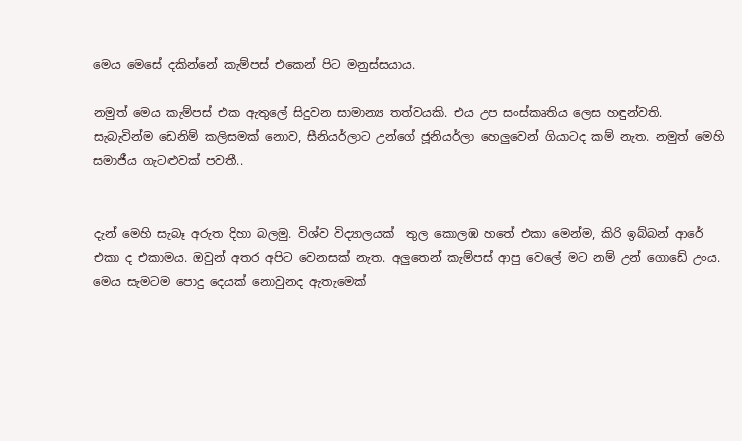මෙය මෙසේ දකින්නේ කැම්පස් එකෙන් පිට මනුස්සයාය.

නමුත් මෙය කැම්පස් එක ඇතුලේ සිදුවන සාමාන්‍ය තත්වයකි. එය උප සංස්කෘතිය ලෙස හඳුන්වති.
සැබැවින්ම ඩෙනිම් කලිසමක් නොව, සීනියර්ලාට උන්ගේ ජූනියර්ලා හෙලුවෙන් ගියාටද කම් නැත. නමුත් මෙහි සමාජීය ගැටළුවක් පවතී..


දැන් මෙහි සැබෑ අරුත දිහා බලමු. විශ්ව විද්‍යාලයක්  තුල කොලඹ හතේ එකා මෙන්ම, කිරි ඉබ්බන් ආරේ එකා ද එකාමය. ඔවුන් අතර අපිට වෙනසක් නැත. අලුතෙන් කැම්පස් ආපු වෙලේ මට නම් උන් ගොඩේ උංය. මෙය සැමටම පොදු දෙයක් නොවුනද ඇතැමෙක්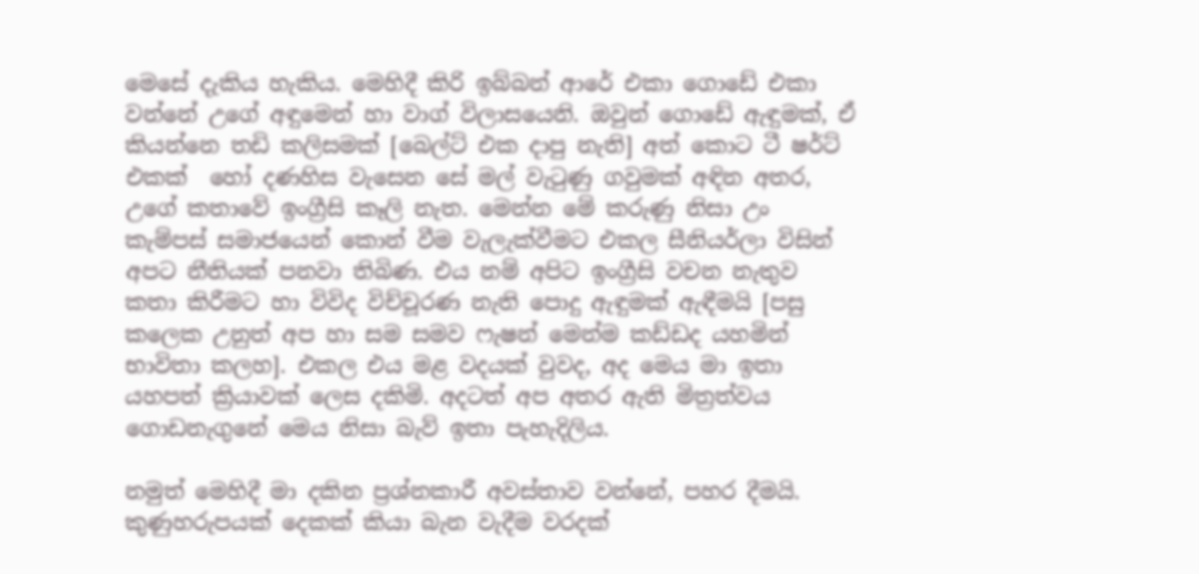මෙසේ දැකිය හැකිය. මෙහිදී කිරි ඉබ්බන් ආරේ එකා ගොඩේ එකා වන්නේ උගේ අඳුමෙන් හා වාග් විලාසයෙනි. ඔවුන් ගොඩේ ඇඳුමක්, ඒ කියන්නෙ තඩි කලිසමක් [බෙල්ට් එක දාපු නැති] අත් කොට ටී ෂර්ට් එකක්  හෝ දණහිස වැසෙන සේ මල් වැ‍ටුණු ගවුමක් අඳින අතර, උගේ කතාවේ ඉංග්‍රීසි කෑලි නැත. මෙන්න මේ කරුණු නිසා උං කැම්පස් සමාජයෙන් කොන් වීම වැලැක්වීමට එකල සීනියර්ලා විසින් අපට නීතියක් පනවා තිබිණ. එය නම් අපිට ඉංග්‍රීසි වචන නැතුව කතා කිරීමට හා විවිද විච්චූරණ නැති පොදු ඇඳුමක් ඇඳීමයි [පසු කලෙක උනුත් අප හා සම සමව ෆැෂන් මෙන්ම කඩ්ඩද යහමින් භාවිතා කලහ]. එකල එය මළ වදයක් වුවද, අද මෙය මා ඉතා යහපත් ක්‍රියාවක් ලෙස දකිමි. අදටත් අප අතර ඇති මිත්‍රත්වය ගොඩනැගුනේ මෙය නිසා බැව් ඉතා පැහැදිලිය.

නමුත් මෙහිදී මා දකින ප්‍රශ්නකාරී අවස්තාව වන්නේ, පහර දීමයි. කුණුහරුපයක් දෙකක් කියා බැන වැදීම වරදක්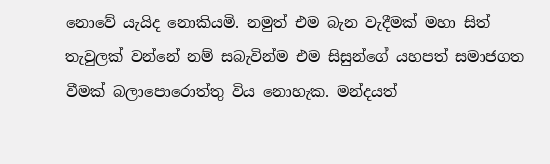නොවේ යැයිද නොකියමි. නමුත් එම බැන වැදීමක් මහා සිත් තැවුලක් වන්නේ නම් සබැවින්ම එම සිසුන්ගේ යහපත් සමාජගත වීමක් බලාපොරොත්තු විය නොහැක. මන්දයත්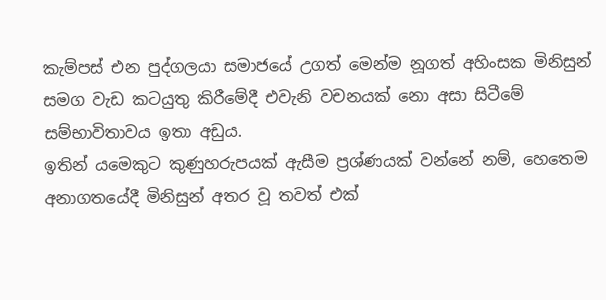කැම්පස් එන පුද්ගලයා සමාජයේ උගත් මෙන්ම නූගත් අහිංසක මිනිසුන් සමග වැඩ කටයුතු කිරීමේදී එවැනි වචනයක් නො අසා සිටීමේ සම්භාවිතාවය ඉතා අඩුය.
ඉතින් යමෙකුට කුණුහරුපයක් ඇසීම ප්‍රශ්ණයක් වන්නේ නම්, හෙතෙම අනාගතයේදී මිනිසුන් අතර වූ තවත් එක්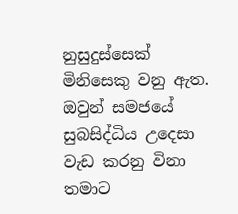නුසුදුස්සෙක් මිනිසෙකු වනු ඇත. ඔවුන් සමජයේ සුබසිද්ධිය උදෙසා වැඩ කරනු විනා තමාට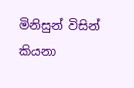මිනිසුන් විසින් කියනා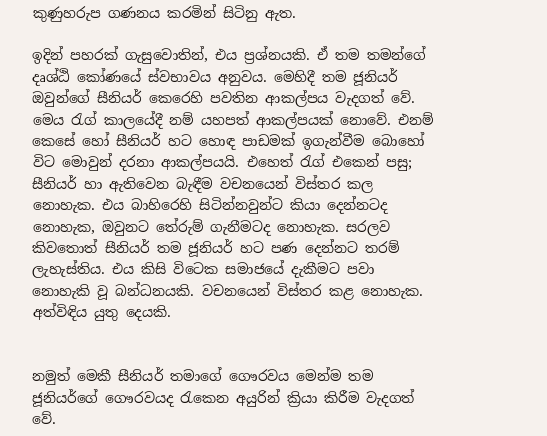කුණුහරුප ගණනය කරමින් සිටිනු ඇත.

ඉදින් පහරක් ගැසුවොතින්, එය ප්‍රශ්නයකි. ඒ තම තමන්ගේ දෘශ්ඨි කෝණයේ ස්වභාවය අනුවය. මෙහිදී තම ජූනියර් ඔවුන්ගේ සීනියර් කෙරෙහි පවතින ආකල්පය වැදගත් වේ. මෙය ‍රැග් කාලයේදී නම් යහපත් ආකල්පයක් නොවේ. එනම් කෙසේ හෝ සීනියර් හට හොඳ පාඩමක් ඉගැන්වීම බොහෝ විට මොවුන් දරනා ආකල්පයයි. එහෙත් ‍රැග් එකෙන් පසු; සීනියර් හා ඇතිවෙන බැඳීම වචනයෙන් විස්තර කල නොහැක. එය බාහිරෙහි සිටින්නවුන්ට කියා දෙන්නටද නොහැක, ඔවුනට තේරුම් ගැනීමටද නොහැක. සරලව කිවතොත් සීනියර් තම ජූනියර් හට පණ දෙන්නට තරම් ලැහැස්තිය. එය කිසි විටෙක සමාජයේ දැකීමට පවා නොහැකි වූ බන්ධනයකි. වචනයෙන් විස්තර කළ නොහැක. අත්විඳිය යුතු දෙයකි.


නමුත් මෙකී සීනියර් තමාගේ ගෞරවය මෙන්ම තම ජූනියර්ගේ ගෞරවයද ‍රැකෙන අයුරින් ක්‍රියා කිරීම වැදගත් වේ.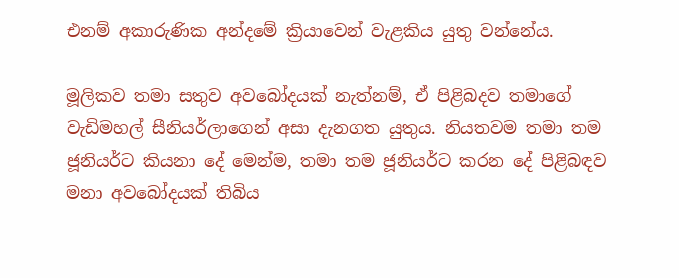එනම් අකාරුණික අන්දමේ ක්‍රියාවෙන් වැළකිය යුතු වන්නේය.

මූලිකව තමා සතුව අවබෝදයක් නැත්නම්, ඒ පිළිබදව තමාගේ වැඩිමහල් සීනියර්ලාගෙන් අසා දැනගත යුතුය. නියතවම තමා තම ජූනියර්ට කියනා දේ මෙන්ම, තමා තම ජූනියර්ට කරන දේ පිළිබඳව මනා අවබෝදයක් තිබිය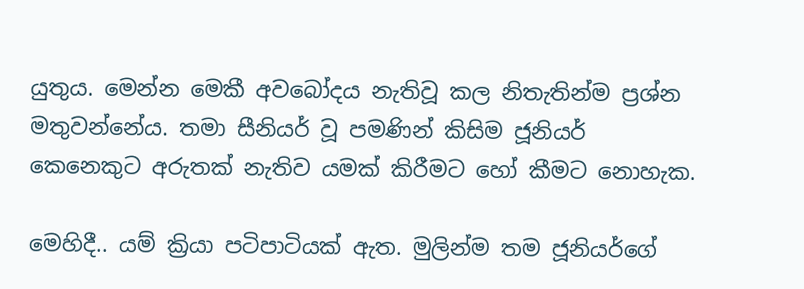යුතුය. මෙන්න මෙකී අවබෝදය නැතිවූ කල නිතැතින්ම ප්‍රශ්න මතුවන්නේය. තමා සීනියර් වූ පමණින් කිසිම ජූනියර් කෙනෙකුට අරුතක් නැතිව යමක් කිරීමට හෝ කීමට නොහැක.

මෙහිදී.. යම් ක්‍රියා පටිපාටියක් ඇත. මුලින්ම තම ජූනියර්ගේ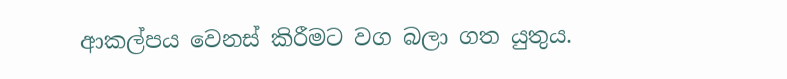ආකල්පය වෙනස් කිරීමට වග බලා ගත යුතුය.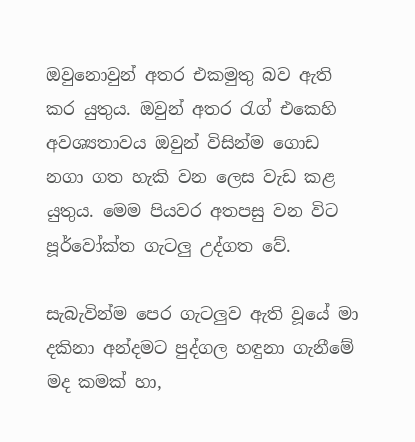ඔවුනොවුන් අතර එකමුතු බව ඇති කර යුතුය. ඔවුන් අතර රැග් එකෙහි අවශ්‍යතාවය ඔවුන් විසින්ම ගොඩ නගා ගත හැකි වන ලෙස වැඩ කළ යුතුය. මෙම පියවර අතපසු වන විට පූර්වෝක්ත ගැටලු උද්ගත වේ.

සැබැවින්ම පෙර ගැටලුව ඇති වූයේ මා දකිනා අන්දමට පුද්ගල හඳුනා ගැනීමේ මද කමක් හා,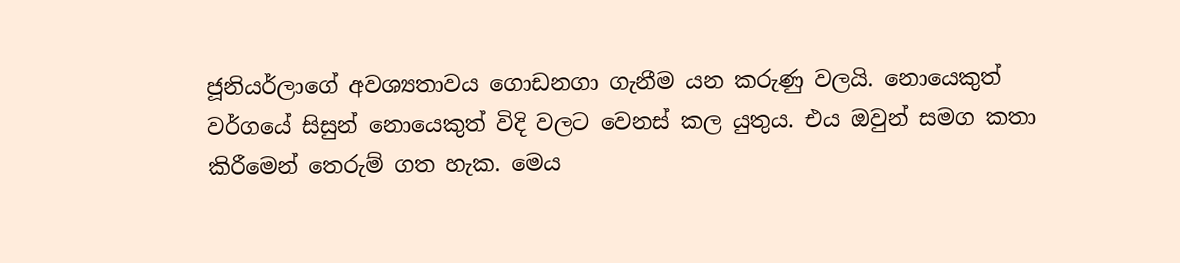ජූනියර්ලාගේ අවශ්‍යතාවය ගොඩනගා ගැනීම යන කරුණු වලයි. නොයෙකුත් වර්ගයේ සිසුන් නොයෙකුත් විදි වලට වෙනස් කල යුතුය. එය ඔවුන් සමග කතා කිරීමෙන් තෙරුම් ගත හැක. මෙය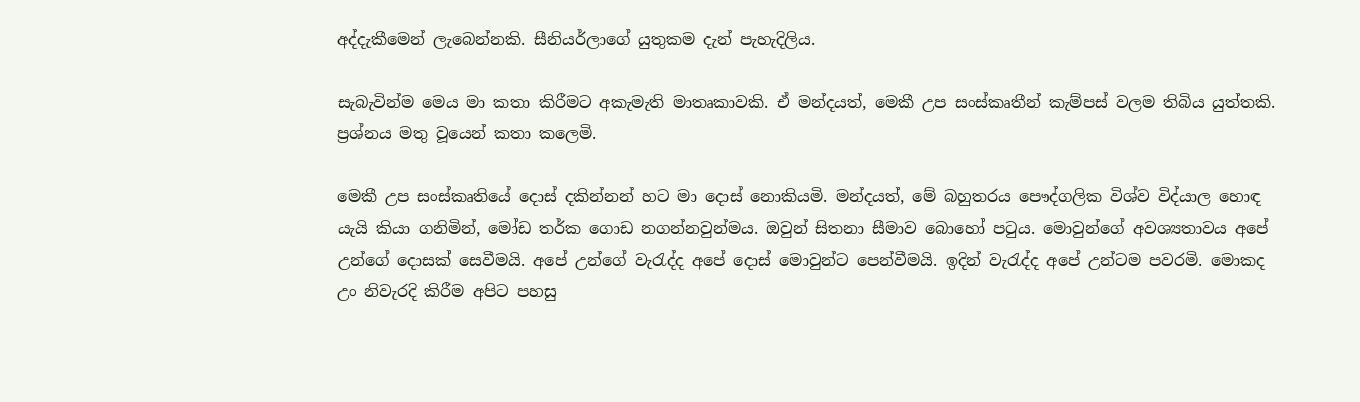අද්දැකීමෙන් ලැබෙන්නකි. සීනියර්ලාගේ යුතුකම දැන් පැහැදිලිය.

සැබැවින්ම මෙය මා කතා කිරීමට අකැමැති මාතෘකාවකි. ඒ මන්දයත්, මෙකී උප සංස්කෘතීන් කැම්පස් වලම තිබිය යුත්තකි. ප්‍රශ්නය මතු වූයෙන් කතා කලෙමි.

මෙකී උප සංස්කෘතියේ දොස් දකින්නන් හට මා දොස් නොකියමි. මන්දයත්, මේ බහුතරය පෞද්ගලික විශ්ව විද්යාල හොඳ යැයි කියා ගනිමින්, මෝඩ තර්ක ගොඩ නගන්නවුන්මය. ඔවුන් සිතනා සීමාව බොහෝ පටුය. මොවුන්ගේ අවශ්‍යතාවය අපේ උන්ගේ දොසක් සෙවීමයි. අපේ උන්ගේ වැ‍රැද්ද අපේ දොස් මොවුන්ට පෙන්වීමයි. ඉදින් වැ‍රැද්ද අපේ උන්ටම පවරමි. මොකද උං නිවැරදි කිරීම අපිට පහසු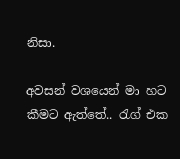නිසා.

අවසන් වශයෙන් මා හට කීමට ඇත්තේ.. රැග් එක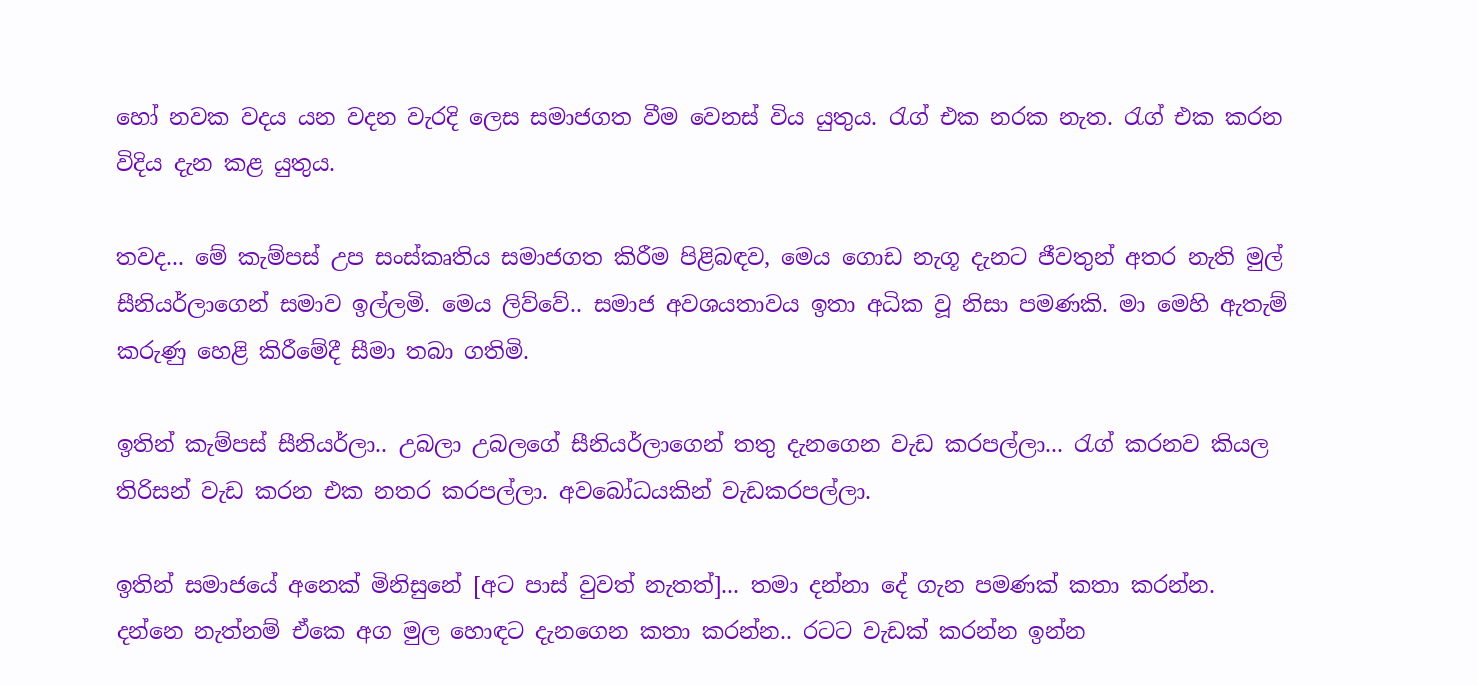හෝ නවක වදය යන වදන වැරදි ලෙස සමාජගත වීම වෙනස් විය යුතුය. රැග් එක නරක නැත. රැග් එක කරන විදිය දැන කළ යුතුය.

තවද... මේ කැම්පස් උප සංස්කෘතිය සමාජගත කිරීම පිළිබඳව, මෙය ගොඩ නැගූ දැනට ජීවතුන් අතර නැති මුල් සීනියර්ලාගෙන් සමාව ඉල්ලමි. මෙය ලිව්වේ.. සමාජ අවශයතාවය ඉතා අධික වූ නිසා පමණකි. මා මෙහි ඇතැම් කරුණු හෙළි කිරීමේදී සීමා තබා ගතිමි.

ඉතින් කැම්පස් සීනියර්ලා.. උබලා උබලගේ සීනියර්ලාගෙන් තතු දැනගෙන වැඩ කරපල්ලා... රැග් කරනව කියල තිරිසන් වැඩ කරන එක නතර කරපල්ලා. අවබෝධයකින් වැඩකරපල්ලා.

ඉතින් සමාජයේ අනෙක් මිනිසුනේ [අට පාස් වුවත් නැතත්]... තමා දන්නා දේ ගැන පමණක් කතා කරන්න. දන්නෙ නැත්නම් ඒකෙ අග මුල හොඳට දැනගෙන කතා කරන්න.. රටට වැඩක් කරන්න ඉන්න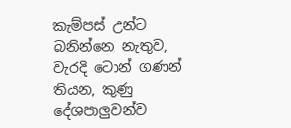කැම්පස් උන්ට බනින්නෙ නැතුව, වැරදි ටොන් ගණන් තියන, කුණු දේශපාලුවන්ව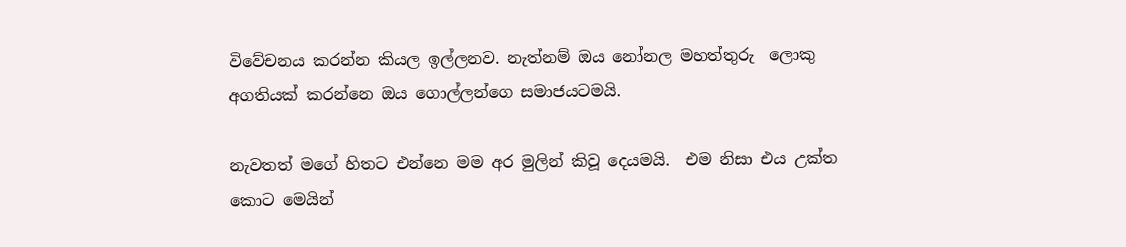විවේචනය කරන්න කියල ඉල්ලනව. නැත්නම් ඔය නෝනල මහත්තුරු  ලොකු අගතියක් කරන්නෙ ඔය ගොල්ලන්ගෙ සමාජයටමයි.

නැවතත් මගේ හිතට එන්නෙ මම අර මුලින් කිවූ දෙයමයි.  එම නිසා එය උක්ත කොට මෙයින්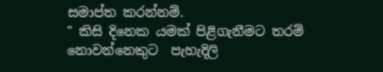සමාප්ත කරන්නම්.
" කිසි දිනෙක යමක් පිළිගැනීමට තරම් නොවන්නෙකුට  පැහැදිලි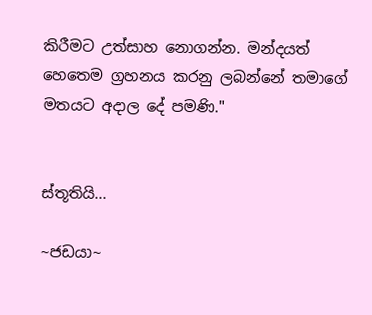කිරීමට උත්සාහ නොගන්න. මන්දයත් හෙතෙම ග්‍රහනය කරනු ලබන්නේ තමාගේ මතයට අදාල දේ පමණි."


ස්තූතියි...

~ජඩයා~